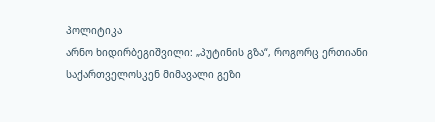პოლიტიკა
არნო ხიდირბეგიშვილი: „პუტინის გზა“, როგორც ერთიანი საქართველოსკენ მიმავალი გეზი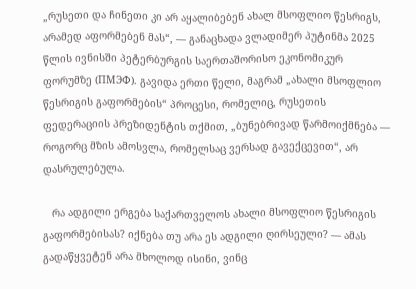„რუსეთი და ჩინეთი კი არ აყალიბებენ ახალ მსოფლიო წესრიგს, არამედ აფორმებენ მას“, — განაცხადა ვლადიმერ პუტინმა 2025 წლის ივნისში პეტერბურგის საერთაშორისო ეკონომიკურ ფორუმზე (ПМЭФ). გავიდა ერთი წელი, მაგრამ „ახალი მსოფლიო წესრიგის გაფორმების“ პროცესი, რომელიც, რუსეთის ფედერაციის პრეზიდენტის თქმით, „ბუნებრივად წარმოიქმნება — როგორც მზის ამოსვლა, რომელსაც ვერსად გავექცევით“, არ დასრულებულა.

   რა ადგილი ერგება საქართველოს ახალი მსოფლიო წესრიგის გაფორმებისას? იქნება თუ არა ეს ადგილი ღირსეული? — ამას გადაწყვეტენ არა მხოლოდ ისინი, ვინც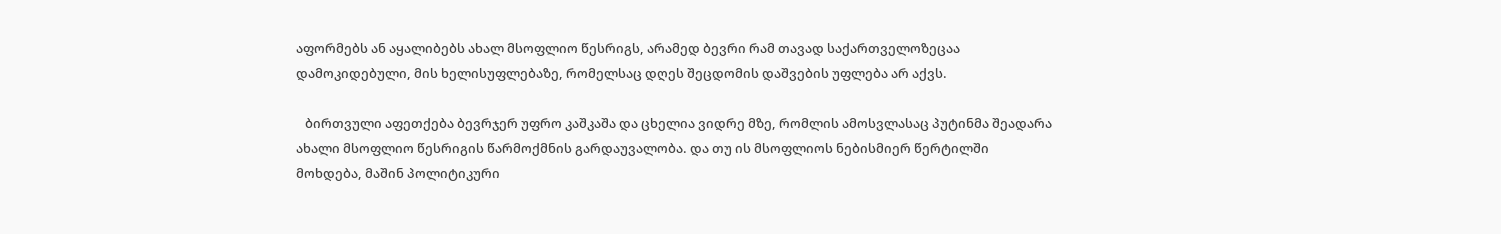აფორმებს ან აყალიბებს ახალ მსოფლიო წესრიგს, არამედ ბევრი რამ თავად საქართველოზეცაა დამოკიდებული, მის ხელისუფლებაზე, რომელსაც დღეს შეცდომის დაშვების უფლება არ აქვს.

   ბირთვული აფეთქება ბევრჯერ უფრო კაშკაშა და ცხელია ვიდრე მზე, რომლის ამოსვლასაც პუტინმა შეადარა ახალი მსოფლიო წესრიგის წარმოქმნის გარდაუვალობა. და თუ ის მსოფლიოს ნებისმიერ წერტილში მოხდება, მაშინ პოლიტიკური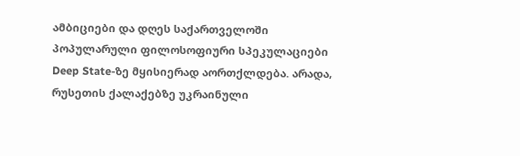ამბიციები და დღეს საქართველოში პოპულარული ფილოსოფიური სპეკულაციები Deep State-ზე მყისიერად აორთქლდება. არადა, რუსეთის ქალაქებზე უკრაინული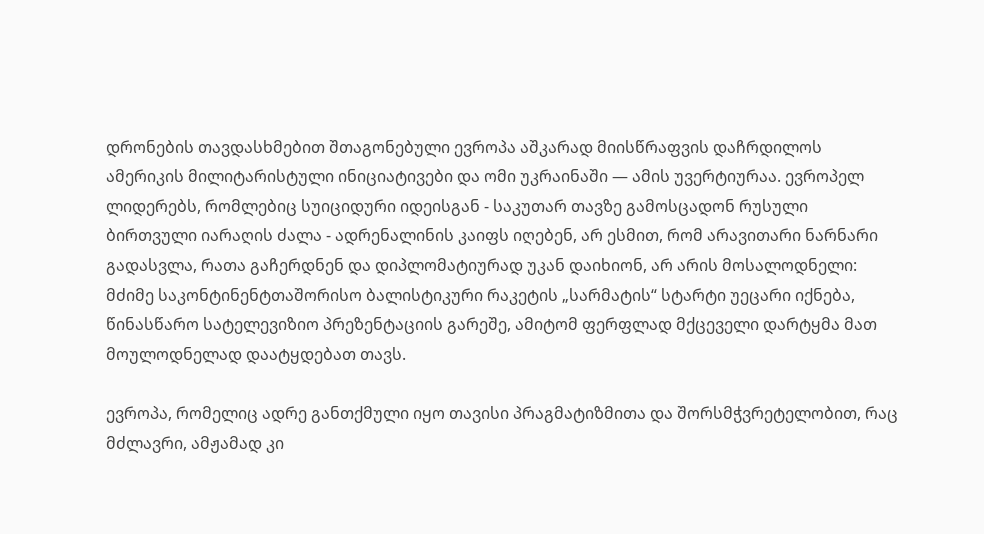დრონების თავდასხმებით შთაგონებული ევროპა აშკარად მიისწრაფვის დაჩრდილოს ამერიკის მილიტარისტული ინიციატივები და ომი უკრაინაში — ამის უვერტიურაა. ევროპელ ლიდერებს, რომლებიც სუიციდური იდეისგან - საკუთარ თავზე გამოსცადონ რუსული ბირთვული იარაღის ძალა - ადრენალინის კაიფს იღებენ, არ ესმით, რომ არავითარი ნარნარი გადასვლა, რათა გაჩერდნენ და დიპლომატიურად უკან დაიხიონ, არ არის მოსალოდნელი: მძიმე საკონტინენტთაშორისო ბალისტიკური რაკეტის „სარმატის“ სტარტი უეცარი იქნება, წინასწარო სატელევიზიო პრეზენტაციის გარეშე, ამიტომ ფერფლად მქცეველი დარტყმა მათ მოულოდნელად დაატყდებათ თავს.

ევროპა, რომელიც ადრე განთქმული იყო თავისი პრაგმატიზმითა და შორსმჭვრეტელობით, რაც მძლავრი, ამჟამად კი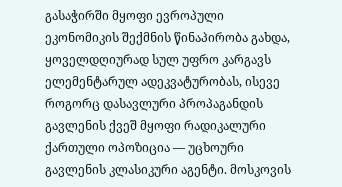გასაჭირში მყოფი ევროპული ეკონომიკის შექმნის წინაპირობა გახდა, ყოველდღიურად სულ უფრო კარგავს ელემენტარულ ადეკვატურობას, ისევე როგორც დასავლური პროპაგანდის გავლენის ქვეშ მყოფი რადიკალური ქართული ოპოზიცია — უცხოური გავლენის კლასიკური აგენტი. მოსკოვის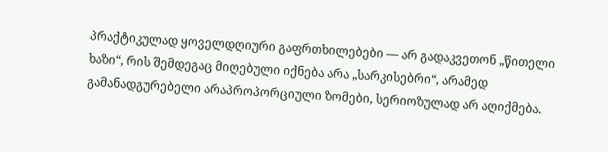პრაქტიკულად ყოველდღიური გაფრთხილებები — არ გადაკვეთონ „წითელი ხაზი“, რის შემდეგაც მიღებული იქნება არა „სარკისებრი“, არამედ გამანადგურებელი არაპროპორციული ზომები, სერიოზულად არ აღიქმება.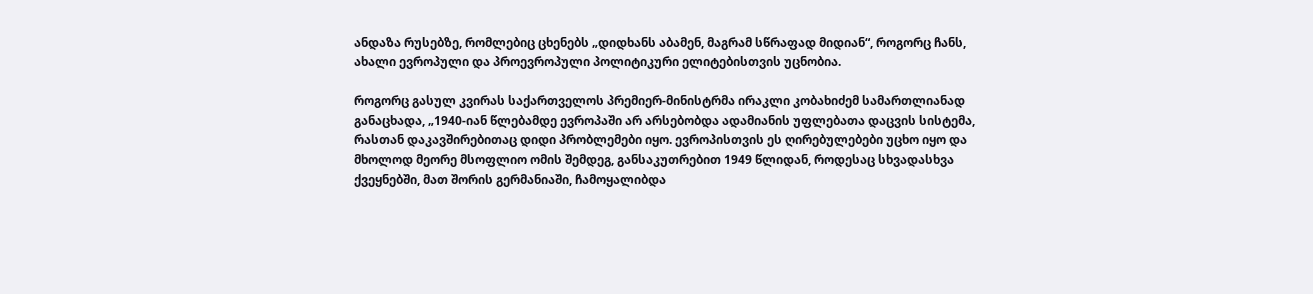ანდაზა რუსებზე, რომლებიც ცხენებს „დიდხანს აბამენ, მაგრამ სწრაფად მიდიან“, როგორც ჩანს, ახალი ევროპული და პროევროპული პოლიტიკური ელიტებისთვის უცნობია.

როგორც გასულ კვირას საქართველოს პრემიერ-მინისტრმა ირაკლი კობახიძემ სამართლიანად განაცხადა, „1940-იან წლებამდე ევროპაში არ არსებობდა ადამიანის უფლებათა დაცვის სისტემა, რასთან დაკავშირებითაც დიდი პრობლემები იყო. ევროპისთვის ეს ღირებულებები უცხო იყო და მხოლოდ მეორე მსოფლიო ომის შემდეგ, განსაკუთრებით 1949 წლიდან, როდესაც სხვადასხვა ქვეყნებში, მათ შორის გერმანიაში, ჩამოყალიბდა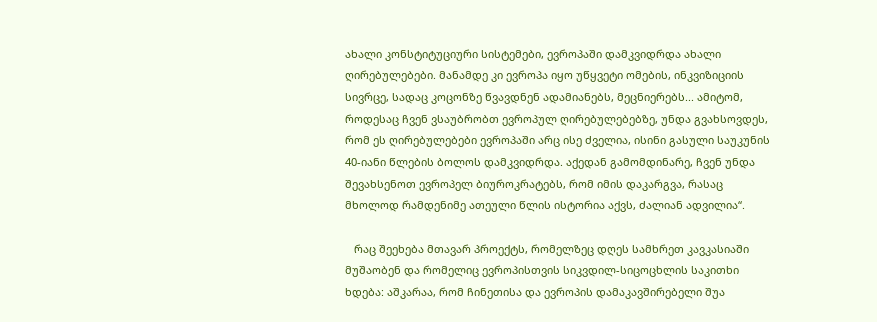ახალი კონსტიტუციური სისტემები, ევროპაში დამკვიდრდა ახალი ღირებულებები. მანამდე კი ევროპა იყო უწყვეტი ომების, ინკვიზიციის სივრცე, სადაც კოცონზე წვავდნენ ადამიანებს, მეცნიერებს... ამიტომ, როდესაც ჩვენ ვსაუბრობთ ევროპულ ღირებულებებზე, უნდა გვახსოვდეს, რომ ეს ღირებულებები ევროპაში არც ისე ძველია, ისინი გასული საუკუნის 40-იანი წლების ბოლოს დამკვიდრდა. აქედან გამომდინარე, ჩვენ უნდა შევახსენოთ ევროპელ ბიუროკრატებს, რომ იმის დაკარგვა, რასაც მხოლოდ რამდენიმე ათეული წლის ისტორია აქვს, ძალიან ადვილია“.

   რაც შეეხება მთავარ პროექტს, რომელზეც დღეს სამხრეთ კავკასიაში მუშაობენ და რომელიც ევროპისთვის სიკვდილ-სიცოცხლის საკითხი ხდება: აშკარაა, რომ ჩინეთისა და ევროპის დამაკავშირებელი შუა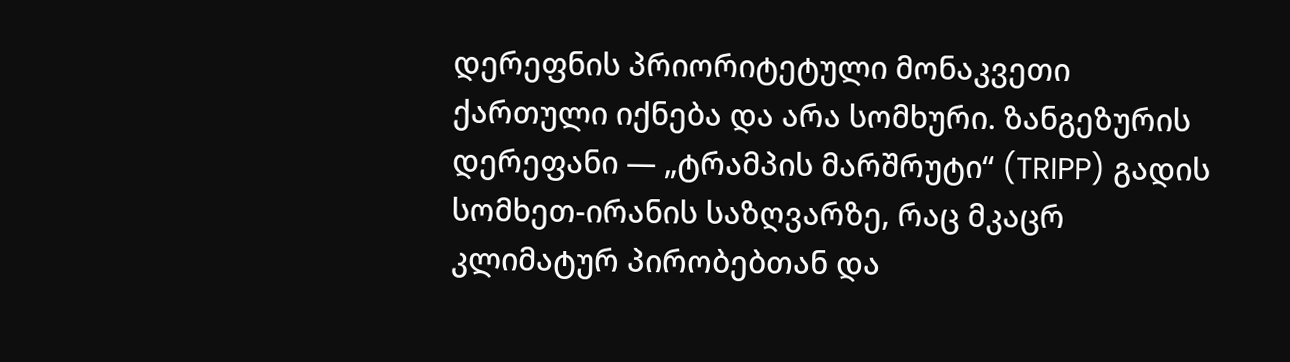დერეფნის პრიორიტეტული მონაკვეთი ქართული იქნება და არა სომხური. ზანგეზურის დერეფანი — „ტრამპის მარშრუტი“ (TRIPP) გადის სომხეთ-ირანის საზღვარზე, რაც მკაცრ კლიმატურ პირობებთან და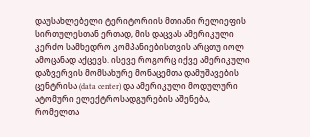დაუსახლებელი ტერიტორიის მთიანი რელიეფის სირთულესთან ერთად, მის დაცვას ამერიკული კერძო სამხედრო კომპანიებისთვის არცთუ იოლ ამოცანად აქცევს. ისევე როგორც იქვე ამერიკული დაზვერვის მომსახურე მონაცემთა დამუშავების ცენტრისა (data center) და ამერიკული მოდულური ატომური ელექტროსადგურების აშენება, რომელთა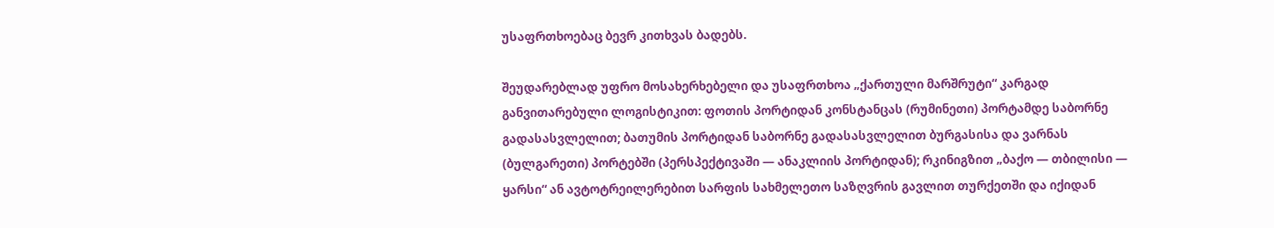უსაფრთხოებაც ბევრ კითხვას ბადებს.

შეუდარებლად უფრო მოსახერხებელი და უსაფრთხოა „ქართული მარშრუტი“ კარგად განვითარებული ლოგისტიკით: ფოთის პორტიდან კონსტანცას (რუმინეთი) პორტამდე საბორნე გადასასვლელით; ბათუმის პორტიდან საბორნე გადასასვლელით ბურგასისა და ვარნას (ბულგარეთი) პორტებში (პერსპექტივაში — ანაკლიის პორტიდან); რკინიგზით „ბაქო — თბილისი — ყარსი“ ან ავტოტრეილერებით სარფის სახმელეთო საზღვრის გავლით თურქეთში და იქიდან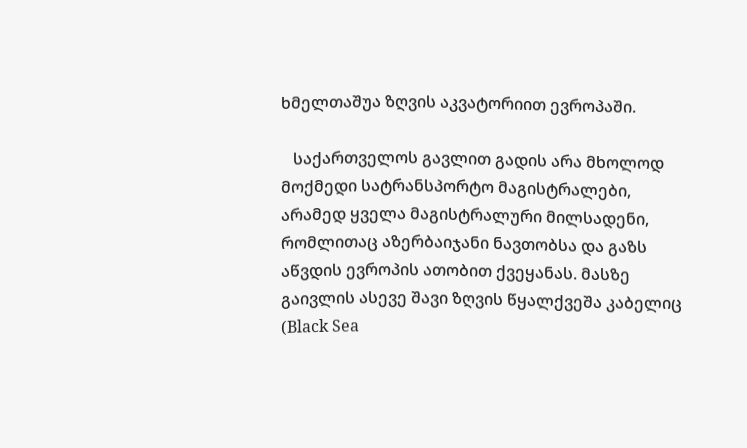ხმელთაშუა ზღვის აკვატორიით ევროპაში.

   საქართველოს გავლით გადის არა მხოლოდ მოქმედი სატრანსპორტო მაგისტრალები, არამედ ყველა მაგისტრალური მილსადენი, რომლითაც აზერბაიჯანი ნავთობსა და გაზს აწვდის ევროპის ათობით ქვეყანას. მასზე გაივლის ასევე შავი ზღვის წყალქვეშა კაბელიც (Black Sea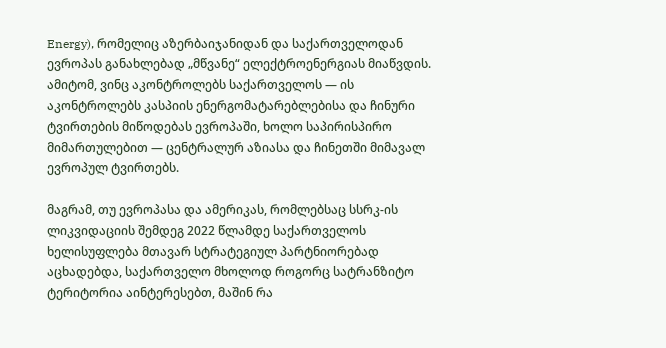Energy), რომელიც აზერბაიჯანიდან და საქართველოდან ევროპას განახლებად „მწვანე“ ელექტროენერგიას მიაწვდის. ამიტომ, ვინც აკონტროლებს საქართველოს — ის აკონტროლებს კასპიის ენერგომატარებლებისა და ჩინური ტვირთების მიწოდებას ევროპაში, ხოლო საპირისპირო მიმართულებით — ცენტრალურ აზიასა და ჩინეთში მიმავალ ევროპულ ტვირთებს.

მაგრამ, თუ ევროპასა და ამერიკას, რომლებსაც სსრკ-ის ლიკვიდაციის შემდეგ 2022 წლამდე საქართველოს ხელისუფლება მთავარ სტრატეგიულ პარტნიორებად აცხადებდა, საქართველო მხოლოდ როგორც სატრანზიტო ტერიტორია აინტერესებთ, მაშინ რა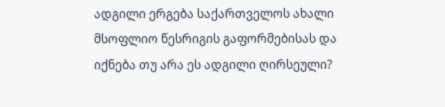ადგილი ერგება საქართველოს ახალი მსოფლიო წესრიგის გაფორმებისას და იქნება თუ არა ეს ადგილი ღირსეული?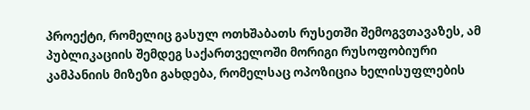პროექტი, რომელიც გასულ ოთხშაბათს რუსეთში შემოგვთავაზეს, ამ პუბლიკაციის შემდეგ საქართველოში მორიგი რუსოფობიური კამპანიის მიზეზი გახდება, რომელსაც ოპოზიცია ხელისუფლების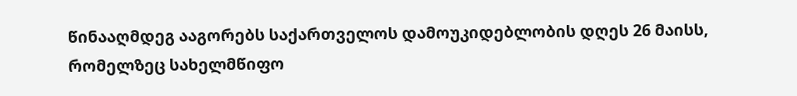წინააღმდეგ ააგორებს საქართველოს დამოუკიდებლობის დღეს 26 მაისს, რომელზეც სახელმწიფო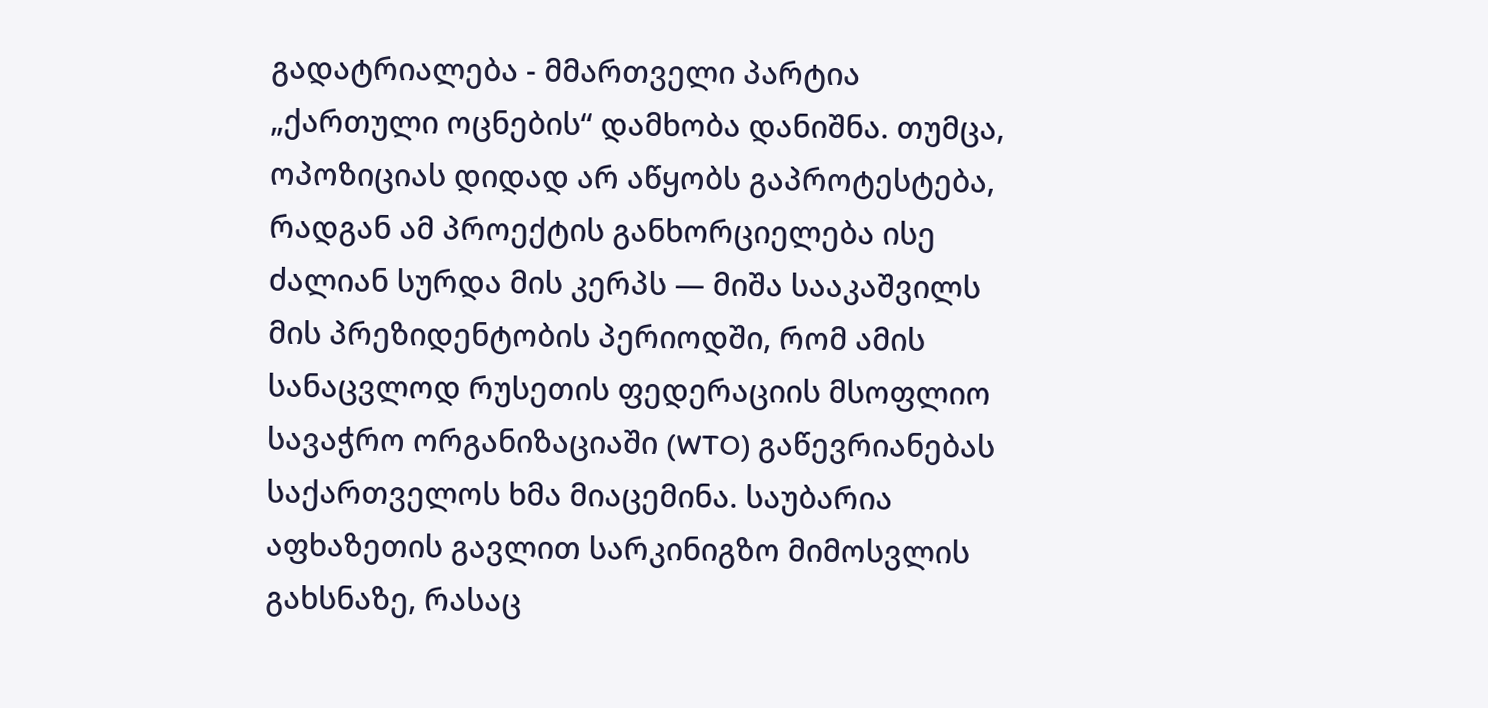გადატრიალება - მმართველი პარტია „ქართული ოცნების“ დამხობა დანიშნა. თუმცა, ოპოზიციას დიდად არ აწყობს გაპროტესტება, რადგან ამ პროექტის განხორციელება ისე ძალიან სურდა მის კერპს — მიშა სააკაშვილს მის პრეზიდენტობის პერიოდში, რომ ამის სანაცვლოდ რუსეთის ფედერაციის მსოფლიო სავაჭრო ორგანიზაციაში (WTO) გაწევრიანებას საქართველოს ხმა მიაცემინა. საუბარია აფხაზეთის გავლით სარკინიგზო მიმოსვლის გახსნაზე, რასაც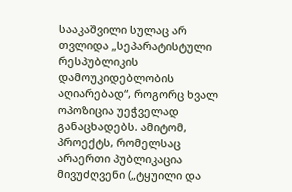სააკაშვილი სულაც არ თვლიდა „სეპარატისტული რესპუბლიკის დამოუკიდებლობის აღიარებად“, როგორც ხვალ ოპოზიცია უეჭველად განაცხადებს. ამიტომ, პროექტს, რომელსაც არაერთი პუბლიკაცია მივუძღვენი („ტყუილი და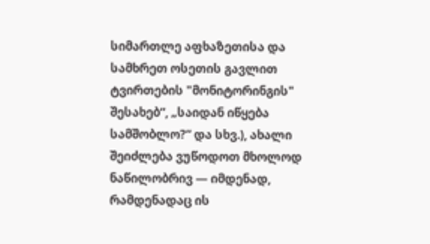სიმართლე აფხაზეთისა და სამხრეთ ოსეთის გავლით ტვირთების "მონიტორინგის" შესახებ“, „საიდან იწყება სამშობლო?“ და სხვ.), ახალი შეიძლება ვუწოდოთ მხოლოდ ნაწილობრივ — იმდენად, რამდენადაც ის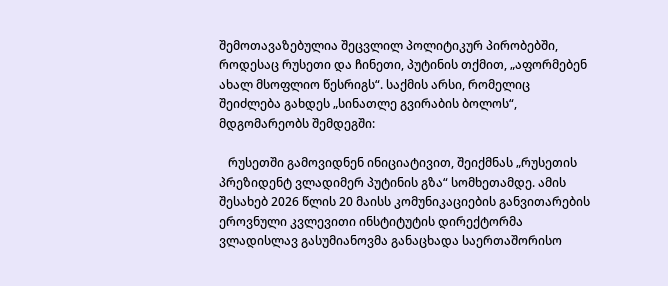შემოთავაზებულია შეცვლილ პოლიტიკურ პირობებში, როდესაც რუსეთი და ჩინეთი, პუტინის თქმით, „აფორმებენ ახალ მსოფლიო წესრიგს“. საქმის არსი, რომელიც შეიძლება გახდეს „სინათლე გვირაბის ბოლოს“, მდგომარეობს შემდეგში:

   რუსეთში გამოვიდნენ ინიციატივით, შეიქმნას „რუსეთის პრეზიდენტ ვლადიმერ პუტინის გზა“ სომხეთამდე. ამის შესახებ 2026 წლის 20 მაისს კომუნიკაციების განვითარების ეროვნული კვლევითი ინსტიტუტის დირექტორმა ვლადისლავ გასუმიანოვმა განაცხადა საერთაშორისო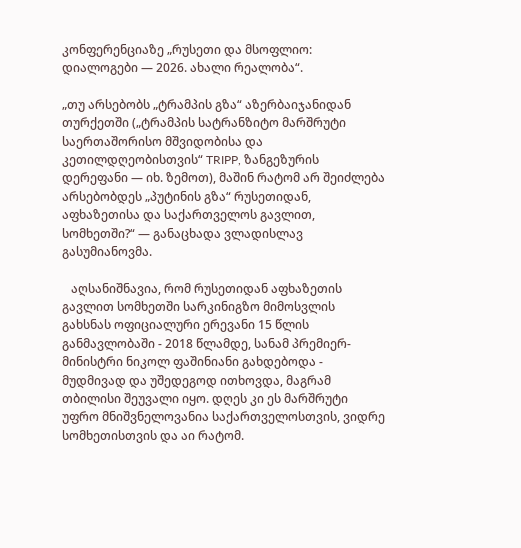კონფერენციაზე „რუსეთი და მსოფლიო: დიალოგები — 2026. ახალი რეალობა“.

„თუ არსებობს „ტრამპის გზა“ აზერბაიჯანიდან თურქეთში („ტრამპის სატრანზიტო მარშრუტი საერთაშორისო მშვიდობისა და კეთილდღეობისთვის“ TRIPP, ზანგეზურის დერეფანი — იხ. ზემოთ), მაშინ რატომ არ შეიძლება არსებობდეს „პუტინის გზა“ რუსეთიდან, აფხაზეთისა და საქართველოს გავლით, სომხეთში?“ — განაცხადა ვლადისლავ გასუმიანოვმა.

   აღსანიშნავია, რომ რუსეთიდან აფხაზეთის გავლით სომხეთში სარკინიგზო მიმოსვლის გახსნას ოფიციალური ერევანი 15 წლის განმავლობაში - 2018 წლამდე, სანამ პრემიერ-მინისტრი ნიკოლ ფაშინიანი გახდებოდა - მუდმივად და უშედეგოდ ითხოვდა, მაგრამ თბილისი შეუვალი იყო. დღეს კი ეს მარშრუტი უფრო მნიშვნელოვანია საქართველოსთვის, ვიდრე სომხეთისთვის და აი რატომ.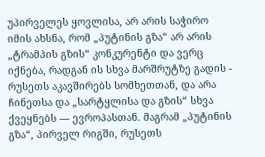უპირველეს ყოვლისა, არ არის საჭირო იმის ახსნა, რომ „პუტინის გზა“ არ არის „ტრამპის გზის“ კონკურენტი და ვერც იქნება, რადგან ის სხვა მარშრუტზე გადის - რუსეთს აკავშირებს სომხეთთან, და არა ჩინეთსა და „სარტყლისა და გზის“ სხვა ქვეყნებს — ევროპასთან. მაგრამ „პუტინის გზა“, პირველ რიგში, რუსეთს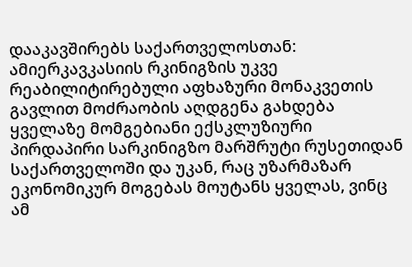დააკავშირებს საქართველოსთან: ამიერკავკასიის რკინიგზის უკვე რეაბილიტირებული აფხაზური მონაკვეთის გავლით მოძრაობის აღდგენა გახდება ყველაზე მომგებიანი ექსკლუზიური პირდაპირი სარკინიგზო მარშრუტი რუსეთიდან საქართველოში და უკან, რაც უზარმაზარ ეკონომიკურ მოგებას მოუტანს ყველას, ვინც ამ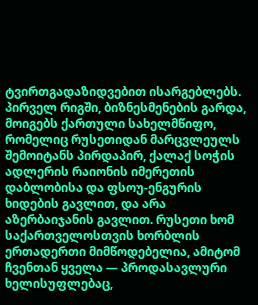ტვირთგადაზიდვებით ისარგებლებს. პირველ რიგში, ბიზნესმენების გარდა, მოიგებს ქართული სახელმწიფო, რომელიც რუსეთიდან მარცვლეულს შემოიტანს პირდაპირ, ქალაქ სოჭის ადლერის რაიონის იმერეთის დაბლობისა და ფსოუ-ენგურის ხიდების გავლით, და არა აზერბაიჯანის გავლით. რუსეთი ხომ საქართველოსთვის ხორბლის ერთადერთი მიმწოდებელია, ამიტომ ჩვენთან ყველა — პროდასავლური ხელისუფლებაც,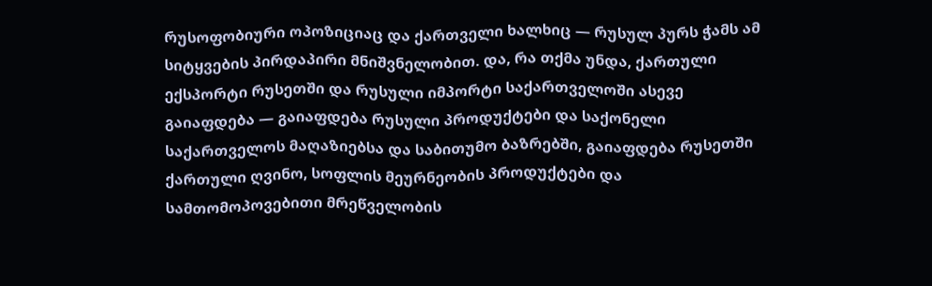რუსოფობიური ოპოზიციაც და ქართველი ხალხიც — რუსულ პურს ჭამს ამ სიტყვების პირდაპირი მნიშვნელობით. და, რა თქმა უნდა, ქართული ექსპორტი რუსეთში და რუსული იმპორტი საქართველოში ასევე გაიაფდება — გაიაფდება რუსული პროდუქტები და საქონელი საქართველოს მაღაზიებსა და საბითუმო ბაზრებში, გაიაფდება რუსეთში ქართული ღვინო, სოფლის მეურნეობის პროდუქტები და სამთომოპოვებითი მრეწველობის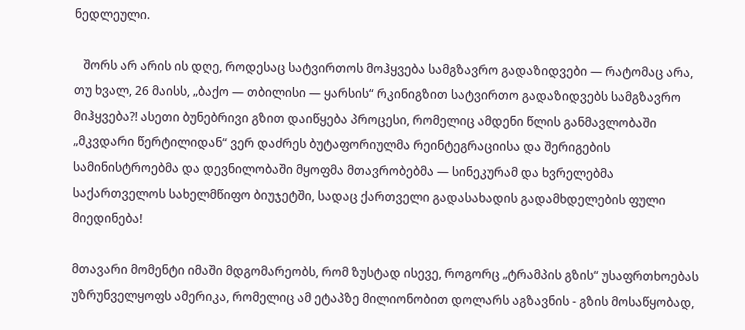ნედლეული.

   შორს არ არის ის დღე, როდესაც სატვირთოს მოჰყვება სამგზავრო გადაზიდვები — რატომაც არა, თუ ხვალ, 26 მაისს, „ბაქო — თბილისი — ყარსის“ რკინიგზით სატვირთო გადაზიდვებს სამგზავრო მიჰყვება?! ასეთი ბუნებრივი გზით დაიწყება პროცესი, რომელიც ამდენი წლის განმავლობაში „მკვდარი წერტილიდან“ ვერ დაძრეს ბუტაფორიულმა რეინტეგრაციისა და შერიგების სამინისტროებმა და დევნილობაში მყოფმა მთავრობებმა — სინეკურამ და ხვრელებმა საქართველოს სახელმწიფო ბიუჯეტში, სადაც ქართველი გადასახადის გადამხდელების ფული მიედინება!

მთავარი მომენტი იმაში მდგომარეობს, რომ ზუსტად ისევე, როგორც „ტრამპის გზის“ უსაფრთხოებას უზრუნველყოფს ამერიკა, რომელიც ამ ეტაპზე მილიონობით დოლარს აგზავნის - გზის მოსაწყობად,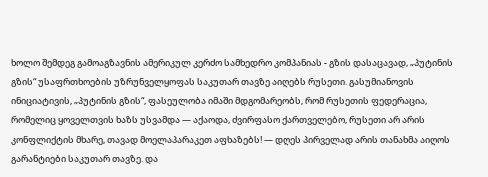ხოლო შემდეგ გამოაგზავნის ამერიკულ კერძო სამხედრო კომპანიას - გზის დასაცავად, „პუტინის გზის“ უსაფრთხოების უზრუნველყოფას საკუთარ თავზე აიღებს რუსეთი. გასუმიანოვის ინიციატივის, „პუტინის გზის“, ფასეულობა იმაში მდგომარეობს, რომ რუსეთის ფედერაცია, რომელიც ყოველთვის ხაზს უსვამდა — აქაოდა, ძვირფასო ქართველებო, რუსეთი არ არის კონფლიქტის მხარე, თავად მოელაპარაკეთ აფხაზებს! — დღეს პირველად არის თანახმა აიღოს გარანტიები საკუთარ თავზე. და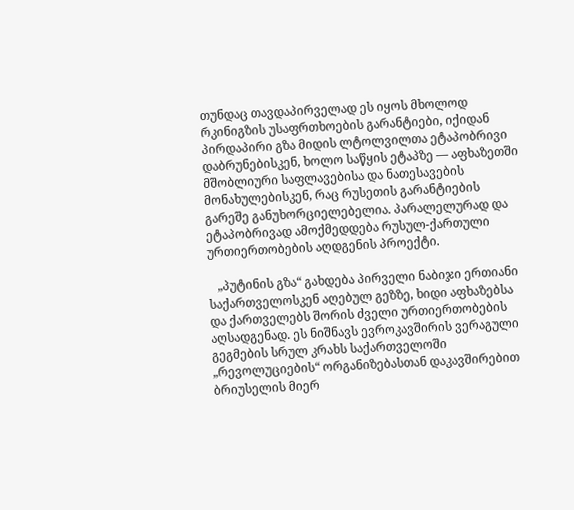თუნდაც თავდაპირველად ეს იყოს მხოლოდ რკინიგზის უსაფრთხოების გარანტიები, იქიდან პირდაპირი გზა მიდის ლტოლვილთა ეტაპობრივი დაბრუნებისკენ, ხოლო საწყის ეტაპზე — აფხაზეთში მშობლიური საფლავებისა და ნათესავების მონახულებისკენ, რაც რუსეთის გარანტიების გარეშე განუხორციელებელია. პარალელურად და ეტაპობრივად ამოქმედდება რუსულ-ქართული ურთიერთობების აღდგენის პროექტი.

   „პუტინის გზა“ გახდება პირველი ნაბიჯი ერთიანი საქართველოსკენ აღებულ გეზზე, ხიდი აფხაზებსა და ქართველებს შორის ძველი ურთიერთობების აღსადგენად. ეს ნიშნავს ევროკავშირის ვერაგული გეგმების სრულ კრახს საქართველოში „რევოლუციების“ ორგანიზებასთან დაკავშირებით ბრიუსელის მიერ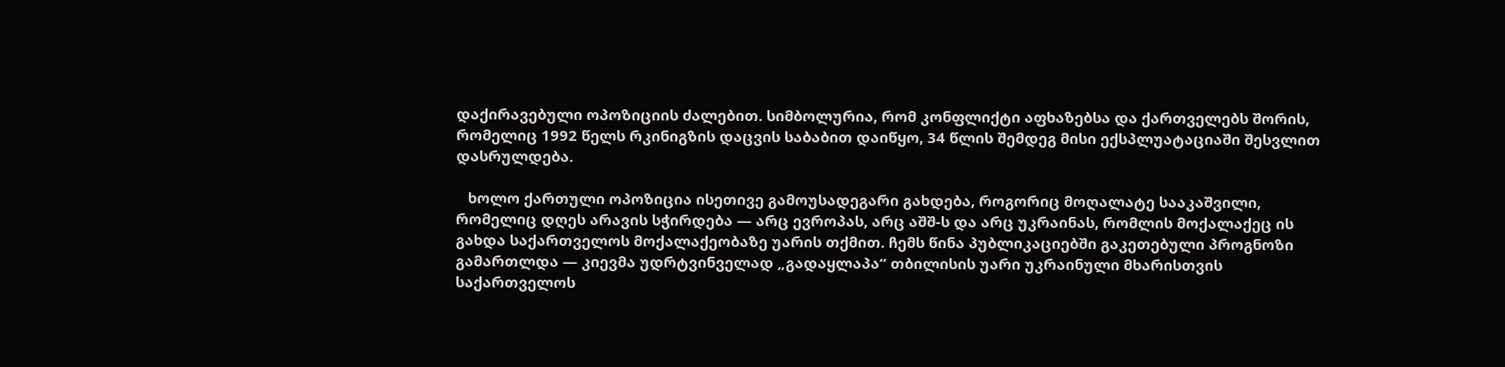დაქირავებული ოპოზიციის ძალებით. სიმბოლურია, რომ კონფლიქტი აფხაზებსა და ქართველებს შორის, რომელიც 1992 წელს რკინიგზის დაცვის საბაბით დაიწყო, 34 წლის შემდეგ მისი ექსპლუატაციაში შესვლით დასრულდება.

   ხოლო ქართული ოპოზიცია ისეთივე გამოუსადეგარი გახდება, როგორიც მოღალატე სააკაშვილი, რომელიც დღეს არავის სჭირდება — არც ევროპას, არც აშშ-ს და არც უკრაინას, რომლის მოქალაქეც ის გახდა საქართველოს მოქალაქეობაზე უარის თქმით. ჩემს წინა პუბლიკაციებში გაკეთებული პროგნოზი გამართლდა — კიევმა უდრტვინველად „გადაყლაპა“ თბილისის უარი უკრაინული მხარისთვის საქართველოს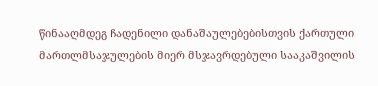წინააღმდეგ ჩადენილი დანაშაულებებისთვის ქართული მართლმსაჯულების მიერ მსჯავრდებული სააკაშვილის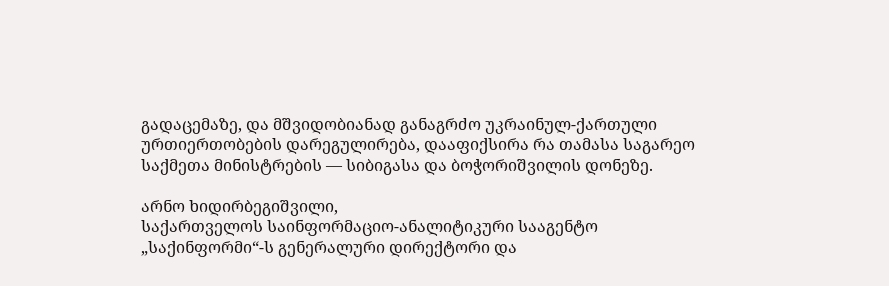გადაცემაზე, და მშვიდობიანად განაგრძო უკრაინულ-ქართული ურთიერთობების დარეგულირება, დააფიქსირა რა თამასა საგარეო საქმეთა მინისტრების — სიბიგასა და ბოჭორიშვილის დონეზე.

არნო ხიდირბეგიშვილი,
საქართველოს საინფორმაციო-ანალიტიკური სააგენტო „საქინფორმი“-ს გენერალური დირექტორი და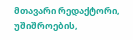მთავარი რედაქტორი, უშიშროების,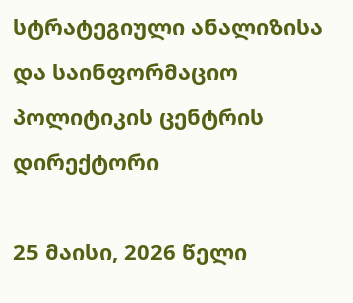სტრატეგიული ანალიზისა და საინფორმაციო პოლიტიკის ცენტრის დირექტორი

25 მაისი, 2026 წელი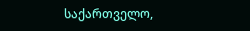საქართველო,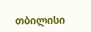თბილისი